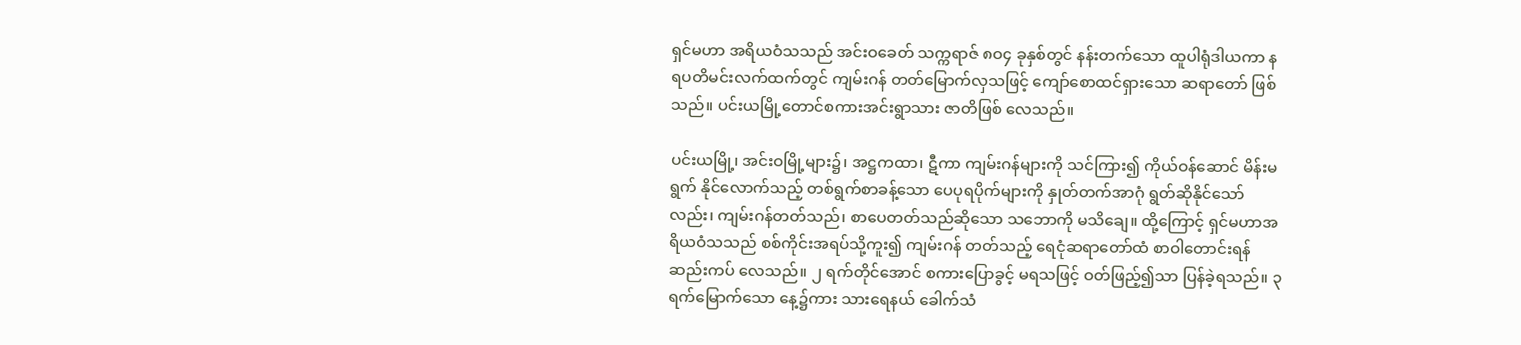ရှင်မဟာ အရိယဝံသသည် အင်းဝခေတ် သက္ကရာဇ် ၈ဝ၄ ခုနှစ်တွင် နန်းတက်သော ထူပါရုံဒါယကာ နရပတိမင်းလက်ထက်တွင် ကျမ်းဂန် တတ်မြောက်လှသဖြင့် ကျော်စောထင်ရှားသော ဆရာတော် ဖြစ်သည်။ ပင်းယမြို့တောင်စကားအင်းရွာသား ဇာတိဖြစ် လေသည်။

ပင်းယမြို့၊ အင်းဝမြို့များ၌၊ အဋ္ဌကထာ၊ ဋီကာ ကျမ်းဂန်များကို သင်ကြား၍ ကိုယ်ဝန်ဆောင် မိန်းမရွက် နိုင်လောက်သည့် တစ်ရွက်စာခန့်သော ပေပုရပိုက်များကို နှုတ်တက်အာဂုံ ရွတ်ဆိုနိုင်သော်လည်း၊ ကျမ်းဂန်တတ်သည်၊ စာပေတတ်သည်ဆိုသော သဘောကို မသိချေ။ ထို့ကြောင့် ရှင်မဟာအရိယဝံသသည် စစ်ကိုင်းအရပ်သို့ကူး၍ ကျမ်းဂန် တတ်သည့် ရေငုံဆရာတော်ထံ စာဝါတောင်းရန် ဆည်းကပ် လေသည်။ ၂ ရက်တိုင်အောင် စကားပြောခွင့် မရသဖြင့် ဝတ်ဖြည့်၍သာ ပြန်ခဲ့ရသည်။ ၃ ရက်မြောက်သော နေ့၌ကား သားရေနယ် ခေါက်သံ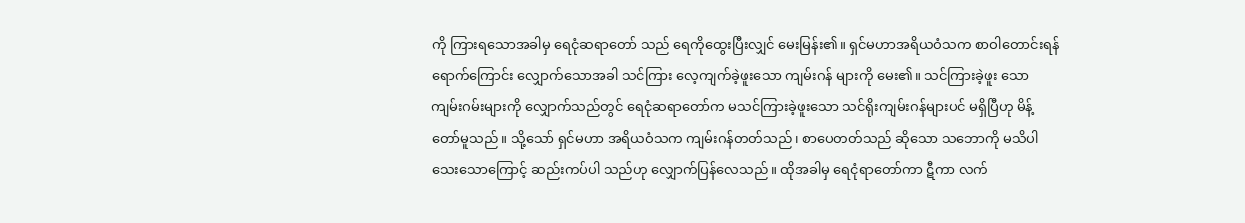ကို ကြားရသောအခါမှ ရေငုံဆရာတော် သည် ရေကိုထွေးပြီးလျှင် မေးမြန်း၏။ ရှင်မဟာအရိယဝံသက စာဝါတောင်းရန် ရောက်ကြောင်း လျှောက်သောအခါ သင်ကြား လေ့ကျက်ခဲ့ဖူးသော ကျမ်းဂန် များကို မေး၏။ သင်ကြားခဲ့ဖူး သော ကျမ်းဂမ်းများကို လျှောက်သည်တွင် ရေငုံဆရာတော်က မသင်ကြားခဲ့ဖူးသော သင်ရိုးကျမ်းဂန်များပင် မရှိပြီဟု မိန့်တော်မူသည်။ သို့သော် ရှင်မဟာ အရိယဝံသက ကျမ်းဂန်တတ်သည်၊ စာပေတတ်သည် ဆိုသော သဘောကို မသိပါသေးသောကြောင့် ဆည်းကပ်ပါ သည်ဟု လျှောက်ပြန်လေသည်။ ထိုအခါမှ ရေငုံရာတော်ကာ ဋီကာ လက်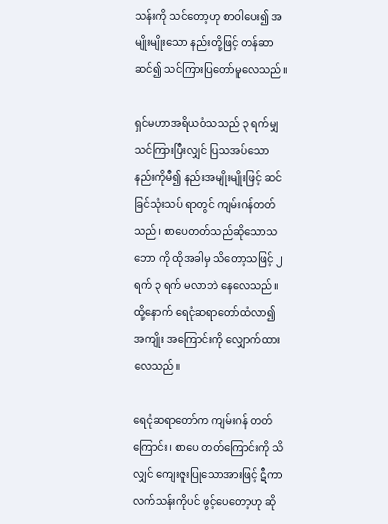သန်းကို သင်တော့ဟု စာဝါပေး၍ အမျိုးမျိုးသော နည်းတို့ဖြင့် တန်ဆာဆင်၍ သင်ကြားပြတော်မူလေသည်။

ရှင်မဟာအရိယဝံသသည် ၃ ရက်မျှ သင်ကြားပြီးလျှင် ပြသအပ်သော နည်းကိုမီ၍ နည်းအမျိုးမျိုးဖြင့် ဆင်ခြင်သုံးသပ် ရာတွင် ကျမ်းဂန်တတ်သည်၊ စာပေတတ်သည်ဆိုသောသဘော ကို ထိုအခါမှ သိတော့သဖြင့် ၂ ရက် ၃ ရက် မလာဘဲ နေလေသည်။ ထို့နောက် ရေငုံဆရာတော်ထံလာ၍ အကျိုး အကြောင်းကို လျှောက်ထားလေသည်။

ရေငုံဆရာတော်က ကျမ်းဂန် တတ်ကြောင်း၊ စာပေ တတ်ကြောင်းကို သိလျှင် ကျေးဇူးပြုသောအားဖြင့် ဋီကာ လက်သန်းကိုပင် ဖွင့်ပေတော့ဟု ဆို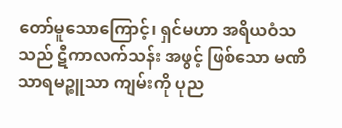တော်မူသောကြောင့်၊ ရှင်မဟာ အရိယဝံသသည် ဋီကာလက်သန်း အဖွင့် ဖြစ်သော မဏိသာရမဉ္စူသာ ကျမ်းကို ပုည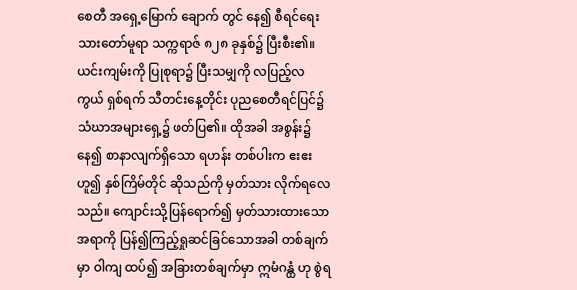စေတီ အရှေ့မြောက် ချောက် တွင် နေ၍ စီရင်ရေးသားတော်မူရာ သက္ကရာဇ် ၈၂၈ ခုနှစ်၌ ပြီးစီး၏။ ယင်းကျမ်းကို ပြုစုရာ၌ ပြီးသမျှကို လပြည့်လကွယ် ရှစ်ရက် သီတင်းနေ့တိုင်း ပုညစေတီရင်ပြင်၌ သံဃာအများရှေ့၌ ဖတ်ပြ၏။ ထိုအခါ အစွန်း၌ နေ၍ စာနာလျက်ရှိသော ရဟန်း တစ်ပါးက ဧးဧးဟူ၍ နှစ်ကြိမ်တိုင် ဆိုသည်ကို မှတ်သား လိုက်ရလေသည်။ ကျောင်းသို့ပြန်ရောက်၍ မှတ်သားထားသော အရာကို ပြန်၍ကြည့်ရှုဆင်ခြင်သောအခါ တစ်ချက်မှာ ဝါကျ ထပ်၍ အခြားတစ်ချက်မှာ ဣမံဂန္ထံ ဟု စွဲရ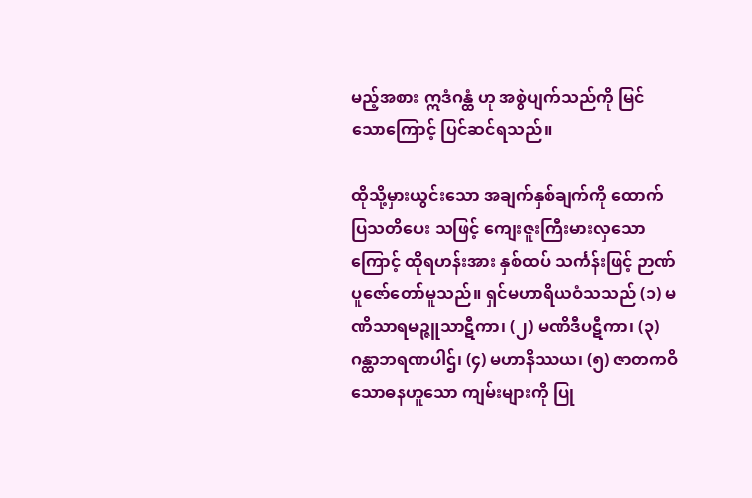မည့်အစား ဣဒံဂန္ထံ ဟု အစွဲပျက်သည်ကို မြင်သောကြောင့် ပြင်ဆင်ရသည်။

ထိုသို့မှားယွင်းသော အချက်နှစ်ချက်ကို ထောက်ပြသတိပေး သဖြင့် ကျေးဇူးကြီးမားလှသောကြောင့် ထိုရဟန်းအား နှစ်ထပ် သင်္ကန်းဖြင့် ဉာဏ်ပူဇော်တော်မူသည်။ ရှင်မဟာရိယဝံသသည် (၁) မဏိသာရမဉ္ဇူသာဋီကာ၊ (၂) မဏိဒီပဋီကာ၊ (၃) ဂန္ထာဘရဏပါဌ်၊ (၄) မဟာနိဿယ၊ (၅) ဇာတကဝိသောဓနဟူသော ကျမ်းများကို ပြု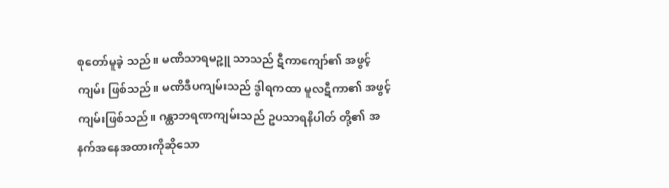စုတော်မူခဲ့ သည်။ မဏိသာရမဉ္ဇူ သာသည် ဋီကာကျော်၏ အဖွင့်ကျမ်း ဖြစ်သည်။ မဏိဒီပကျမ်းသည် ဒွါရကထာ မူလဋီကာ၏ အဖွင့်ကျမ်းဖြစ်သည်။ ဂန္ထာဘရဏကျမ်းသည် ဥပသာရနိပါတ် တို့၏ အနက်အနေအထားကိုဆိုသော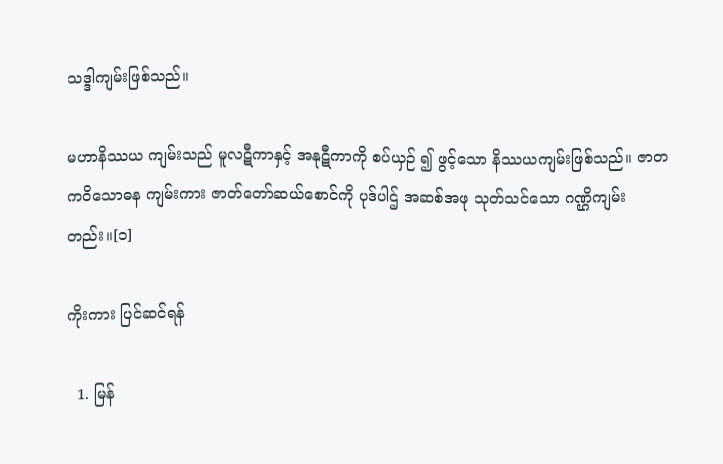သဒ္ဒါကျမ်းဖြစ်သည်။

မဟာနိဿယ ကျမ်းသည် မူလဋီကာနှင့် အနုဋီကာကို စပ်ယှဉ် ၍ ဖွင့်သော နိဿယကျမ်းဖြစ်သည်။ ဇာတကဝိသောဓန ကျမ်းကား ဇာတ်တော်ဆယ်စောင်ကို ပုဒ်ပါဌ် အဆစ်အဖု သုတ်သင်သော ဂဏ္ဌိကျမ်းတည်း။[၁]

ကိုးကား ပြင်ဆင်ရန်

  1. မြန်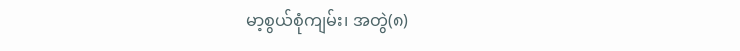မာ့စွယ်စုံကျမ်း၊ အတွဲ(၈)